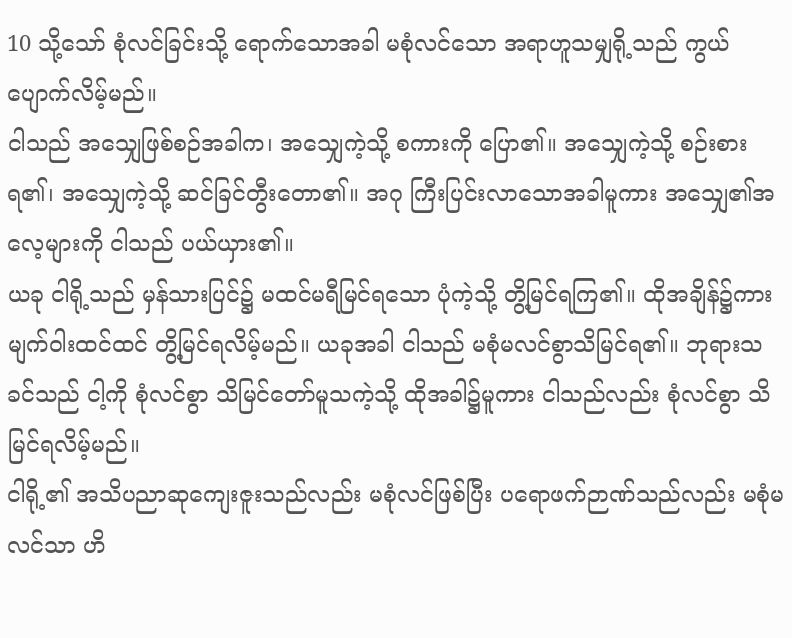10 သို့သော် စုံလင်ခြင်းသို့ ရောက်သောအခါ မစုံလင်သော အရာဟူသမျှရို့သည် ကွယ်ပျောက်လိမ့်မည်။
ငါသည် အသျှေဖြစ်စဉ်အခါက၊ အသျှေကဲ့သို့ စကားကို ပြော၏။ အသျှေကဲ့သို့ စဉ်းစားရ၏၊ အသျှေကဲ့သို့ ဆင်ခြင်တွီးတော၏။ အဂု ကြီးပြင်းလာသောအခါမူကား အသျှေ၏အလေ့များကို ငါသည် ပယ်ယှား၏။
ယခု ငါရို့သည် မှန်သားပြင်၌ မထင်မရီမြင်ရသော ပုံကဲ့သို့ တွိ့မြင်ရကြ၏။ ထိုအချိန်၌ကား မျက်ဝါးထင်ထင် တွိ့မြင်ရလိမ့်မည်။ ယခုအခါ ငါသည် မစုံမလင်စွာသိမြင်ရ၏။ ဘုရားသခင်သည် ငါ့ကို စုံလင်စွာ သိမြင်တော်မူသကဲ့သို့ ထိုအခါ၌မူကား ငါသည်လည်း စုံလင်စွာ သိမြင်ရလိမ့်မည်။
ငါရို့၏ အသိပညာဆုကျေးဇူးသည်လည်း မစုံလင်ဖြစ်ပြီး ပရောဖက်ဉာဏ်သည်လည်း မစုံမလင်သာ ဟိ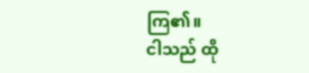ကြ၏။
ငါသည် ထို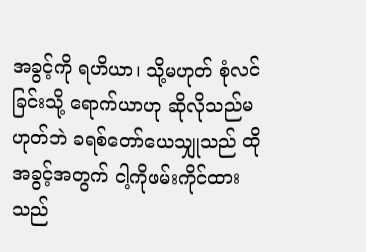အခွင့်ကို ရဟိယာ၊ သို့မဟုတ် စုံလင်ခြင်းသို့ ရောက်ယာဟု ဆိုလိုသည်မဟုတ်ဘဲ ခရစ်တော်ယေသျှုသည် ထိုအခွင့်အတွက် ငါ့ကိုဖမ်းကိုင်ထားသည်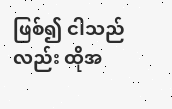ဖြစ်၍ ငါသည်လည်း ထိုအ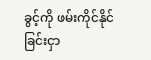ခွင့်ကို ဖမ်းကိုင်နိုင်ခြင်းငှာ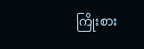ကြိုးစား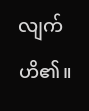လျက်ဟိ၏။